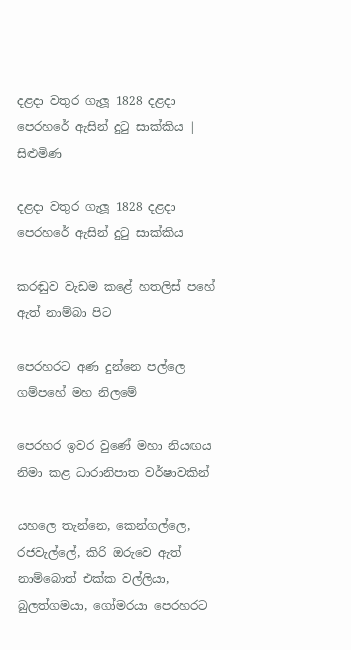දළදා වතුර ගැලූ 1828 දළදා පෙරහරේ ඇසින් දුටු සාක්කිය | සිළුමිණ

දළදා වතුර ගැලූ 1828 දළදා පෙරහරේ ඇසින් දුටු සාක්කිය

කරඬුව වැඩම කළේ හතලිස් පහේ ඇත් නාම්බා පිට

පෙරහරට අණ දුන්නෙ පල්ලෙ ගම්පහේ මහ නිලමේ

පෙරහර ඉවර වුණේ මහා නියඟය නිමා කළ ධාරානිපාත වර්ෂාවකින්

යහලෙ තැන්නෙ, කෙන්ගල්ලෙ, රජවැල්ලේ, කිරි ඔරුවෙ ඇත් නාම්බොත් එක්ක වල්ලියා, බුලත්ගමයා, ගෝමරයා පෙරහරට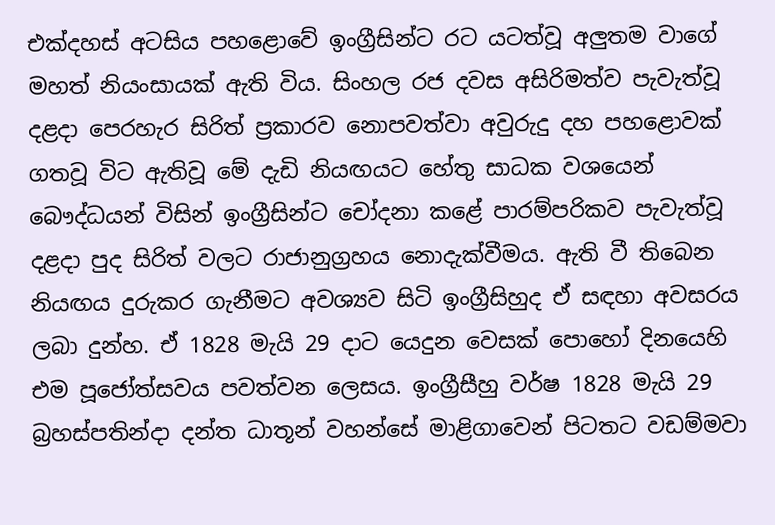එක්දහස් අටසිය පහළොවේ ඉංග්‍රීසින්ට රට යටත්වූ අලුතම වාගේ මහත් නියංසායක් ඇති විය. සිංහල රජ දවස අසිරිමත්ව පැවැත්වූ දළදා පෙරහැර සිරිත් ප්‍රකාරව නොපවත්වා අවුරුදු දහ පහළොවක් ගතවූ විට ඇතිවූ මේ දැඩි නියඟයට හේතු සාධක වශයෙන් බෞද්ධයන් විසින් ඉංග්‍රීසින්ට චෝදනා කළේ පාරම්පරිකව පැවැත්වූ දළදා පුද සිරිත් වලට රාජානුග්‍රහය නොදැක්වීමය. ඇති වී තිබෙන නියඟය දුරුකර ගැනීමට අවශ්‍යව සිටි ඉංග්‍රීසිහුද ඒ සඳහා අවසරය ලබා දුන්හ. ඒ 1828 මැයි 29 දාට යෙදුන වෙසක් පොහෝ දිනයෙහි එම පූජෝත්සවය පවත්වන ලෙසය. ඉංග්‍රීසීහු වර්ෂ 1828 මැයි 29 බ්‍රහස්පතින්දා දන්ත ධාතූන් වහන්සේ මාළිගාවෙන් පිටතට වඩම්මවා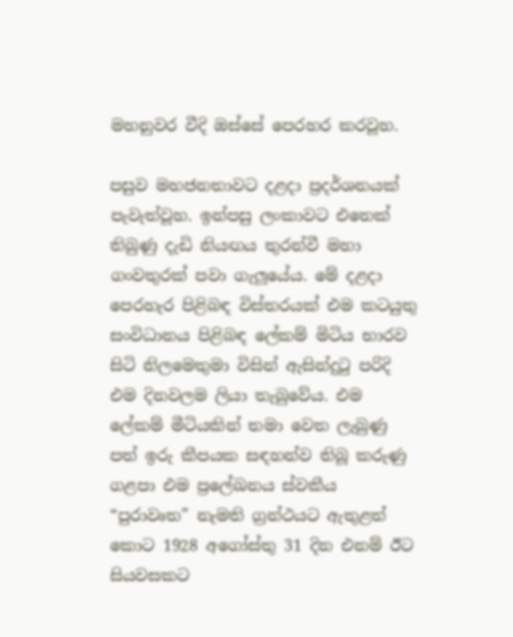මහනුවර වීදි ඔස්සේ පෙරහර කරවූහ.

පසුව මහජනතාවට දළදා ප්‍රදර්ශනයක් පැවැත්වූහ. ඉන්පසු ලංකාවට එතෙක් තිබුණු දැඩි නියඟය තුරන්වී මහා ගංවතුරක් පවා ගැලූයේය. මේ දළදා පෙරහැර පිළිබඳ විස්තරයක් එම කටයුතු සංවිධානය පිළිබඳ ලේකම් මිටිය භාරව සිටි නිලමෙතුමා විසින් ඇසින්දුටු පරිදි එම දිනවලම ලියා තැබුවේය. එම ලේකම් මීටියකින් තමා වෙත ලැබුණු පත් ඉරු කීපයක සඳහන්ව තිබූ කරුණු ගළපා එම ප්‍රලේඛනය ස්වකීය “පුරාවෘත” නැමති ග්‍රන්ථයට ඇතුළත් කොට 1928 අගෝස්තු 31 දින එනම් ඊට සියවසකට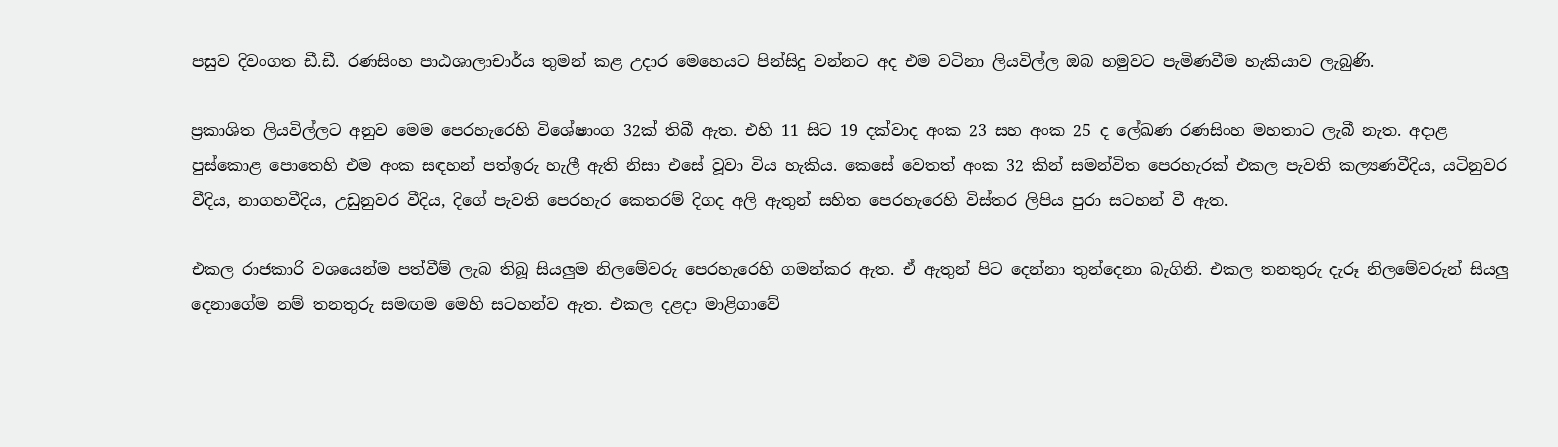පසුව දිවංගත ඩී.ඩී. රණසිංහ පාඨශාලාචාර්ය තුමන් කළ උදාර මෙහෙයට පින්සිදු වන්නට අද එම වටිනා ලියවිල්ල ඔබ හමුවට පැමිණවීම හැකියාව ලැබුණි.

ප්‍රකාශිත ලියවිල්ලට අනුව මෙම පෙරහැරෙහි විශේෂාංග 32ක් තිබී ඇත. එහි 11 සිට 19 දක්වාද අංක 23 සහ අංක 25 ද ලේඛණ රණසිංහ මහතාට ලැබී නැත. අදාළ පුස්කොළ පොතෙහි එම අංක සඳහන් පත්ඉරු හැලී ඇති නිසා එසේ වූවා විය හැකිය. කෙසේ වෙතත් අංක 32 කින් සමන්විත පෙරහැරක් එකල පැවති කල්‍යණවීදිය, යටිනුවර වීදිය, නාගහවීදිය, උඩුනුවර වීදිය, දිගේ පැවති පෙරහැර කෙතරම් දිගද අලි ඇතුන් සහිත පෙරහැරෙහි විස්තර ලිපිය පුරා සටහන් වී ඇත.

එකල රාජකාරි වශයෙන්ම පත්වීම් ලැබ තිබූ සියලුම නිලමේවරු පෙරහැරෙහි ගමන්කර ඇත. ඒ ඇතුන් පිට දෙන්නා තුන්දෙනා බැගිනි. එකල තනතුරු දැරූ නිලමේවරුන් සියලු දෙනාගේම නම් තනතුරු සමඟම මෙහි සටහන්ව ඇත. එකල දළදා මාළිගාවේ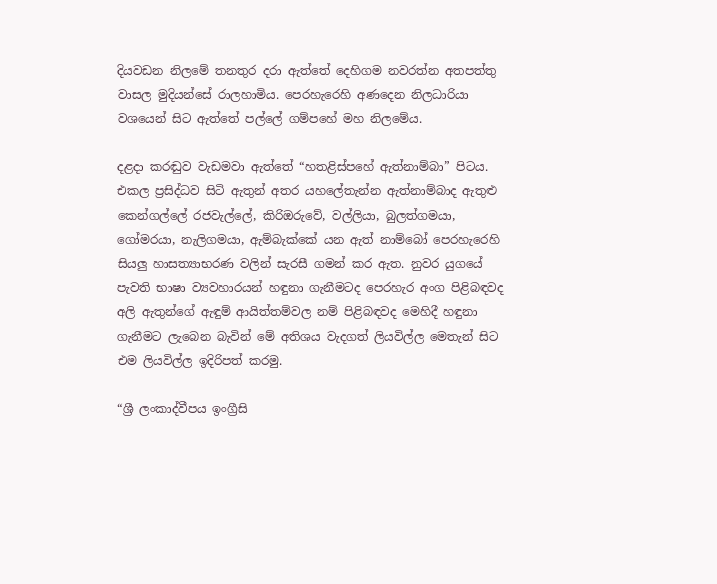දියවඩන නිලමේ තනතුර දරා ඇත්තේ දෙහිගම නවරත්න අතපත්තු වාසල මුදියන්සේ රාලහාමිය. පෙරහැරෙහි අණදෙන නිලධාරියා වශයෙන් සිට ඇත්තේ පල්ලේ ගම්පහේ මහ නිලමේය.

දළදා කරඬුව වැඩමවා ඇත්තේ “හතළිස්පහේ ඇත්නාම්බා” පිටය. එකල ප්‍රසිද්ධව සිටි ඇතුන් අතර යහලේතැන්න ඇත්නාම්බාද ඇතුළු කෙන්ගල්ලේ රජවැල්ලේ, කිරිඔරුවේ, වල්ලියා, බුලත්ගමයා, ගෝමරයා, නැලිගමයා, ඇම්බැක්කේ යන ඇත් නාම්බෝ පෙරහැරෙහි සියලු හාසත්‍යාභරණ වලින් සැරසී ගමන් කර ඇත. නුවර යුගයේ පැවති භාෂා ව්‍යවහාරයන් හඳුනා ගැනීමටද පෙරහැර අංග පිළිබඳවද අලි ඇතුන්ගේ ඇඳුම් ආයිත්තම්වල නම් පිළිබඳවද මෙහිදී හඳුනා ගැනීමට ලැබෙන බැවින් මේ අතිශය වැදගත් ලියවිල්ල මෙතැන් සිට එම ලියවිල්ල ඉදිරිපත් කරමු.

“ශ්‍රී ලංකාද්වීපය ඉංග්‍රීසි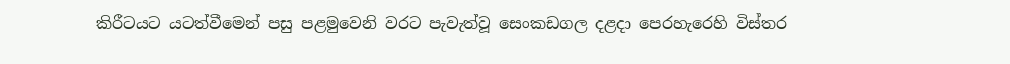කිරීටයට යටත්වීමෙන් පසු පළමුවෙනි වරට පැවැත්වූ සෙංකඩගල දළදා පෙරහැරෙහි විස්තර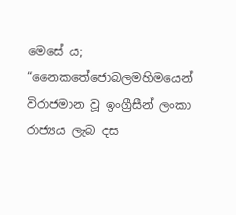මෙසේ ය; “නෛකතේජොබලමහිමයෙන් විරාජමාන වූ ඉංග්‍රීසීන් ලංකා රාජ්‍යය ලැබ දස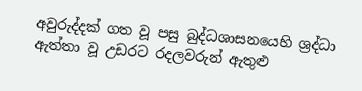අවුරුද්දක් ගත වූ පසු බුද්ධශාසනයෙහි ශ්‍රද්ධා ඇත්තා වූ උඩරට රදලවරුන් ඇතුළු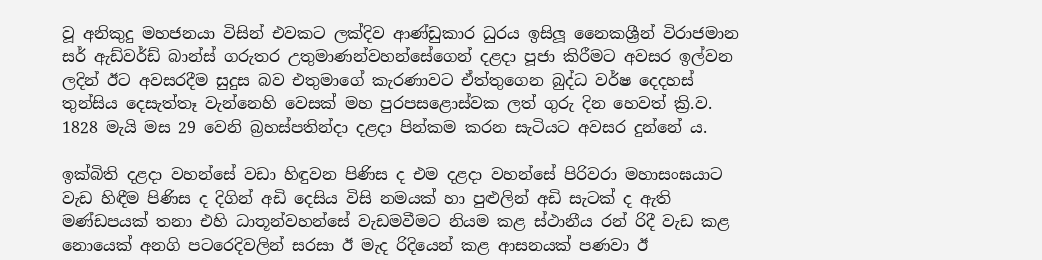වූ අනිකුදු මහජනයා විසින් එවකට ලක්දිව ආණ්ඩුකාර ධුරය ඉසිලූ නෛකශ්‍රීන් විරාජමාන සර් ඇඩ්වර්ඩ් බාන්ස් ගරුතර උතුමාණන්වහන්සේගෙන් දළදා පූජා කිරීමට අවසර ඉල්වන ලදින් ඊට අවසරදීම සුදුස බව එතුමාගේ කැරණාවට ඒත්තුගෙන බුද්ධ වර්ෂ දෙදහස් තුන්සිය දෙසැත්තෑ වැන්නෙහි වෙසක් මහ පුරපසළොස්වක ලත් ගුරු දින හෙවත් ක්‍රි.ව. 1828 මැයි මස 29 වෙනි බ්‍රහස්පතින්දා දළදා පින්කම කරන සැටියට අවසර දුන්නේ ය.

ඉක්බිති දළදා වහන්සේ වඩා හිඳුවන පිණිස ද එම දළදා වහන්සේ පිරිවරා මහාසංඝයාට වැඩ හිඳීම පිණිස ද දිගින් අඩි දෙසිය විසි නමයක් හා පුළුලින් අඩි සැටක් ද ඇති මණ්ඩපයක් තනා එහි ධාතූන්වහන්සේ වැඩමවීමට නියම කළ ස්ථානීය රන් රිදී වැඩ කළ නොයෙක් අනගි පටරෙදිවලින් සරසා ඊ මැද රිදියෙන් කළ ආසනයක් පණවා ඊ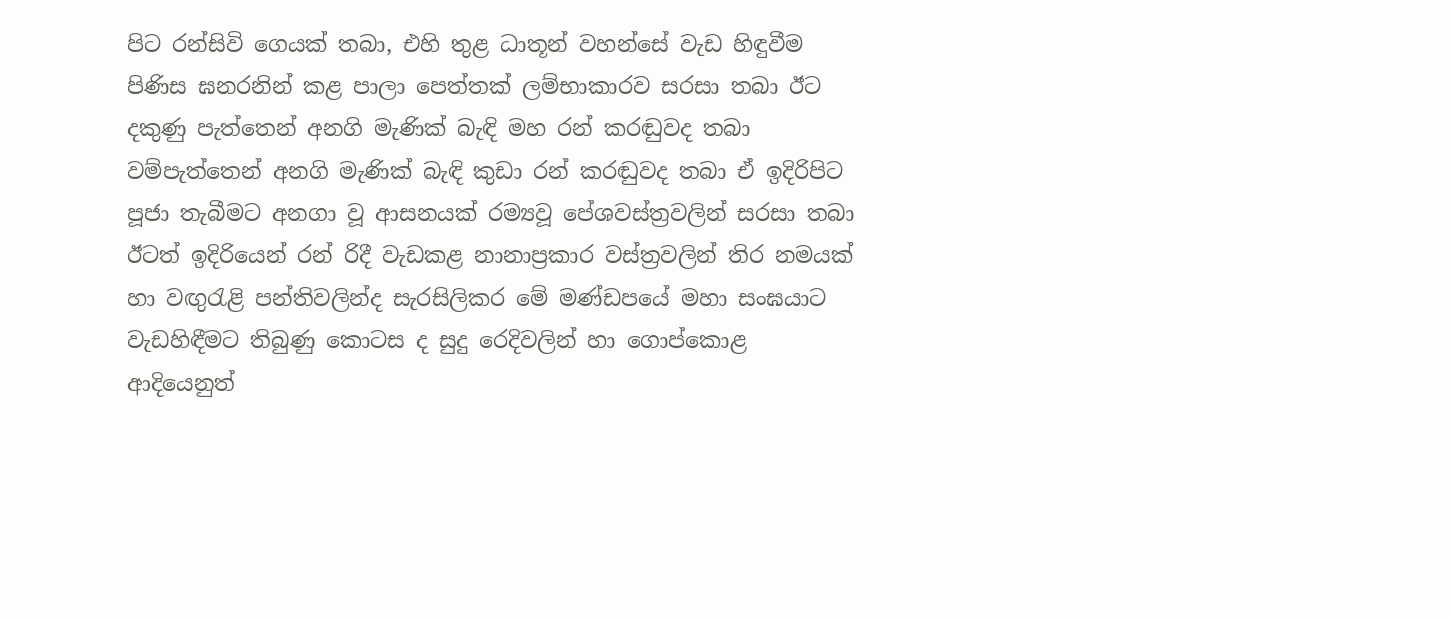පිට රන්සිවි ගෙයක් තබා, එහි තුළ ධාතූන් වහන්සේ වැඩ‍ හිඳුවීම පිණිස ඝනරනින් කළ පාලා පෙත්තක් ලම්භාකාරව සරසා තබා ඊට දකුණු පැත්තෙන් අනගි මැණික් බැඳි මහ රන් කරඬුවද තබා වම්පැත්තෙන් අනගි මැණික් බැඳි කුඩා රන් කරඬුවද තබා ඒ ඉදිරිපිට පූජා තැබීමට අනගා වූ ආසනයක් රම්‍යවූ පේශවස්ත්‍රවලින් සරසා තබා ඊටත් ඉදිරියෙන් රන් රිදී වැඩකළ නානාප්‍රකාර වස්ත්‍රවලින් තිර නමයක් හා වඟුරැළි පන්තිවලින්ද සැරසිලිකර මේ මණ්ඩපයේ මහා සංඝයාට වැඩහිඳීමට තිබුණු කොටස ද සුදු රෙදිවලින් හා ගොප්කොළ ආදියෙනුත්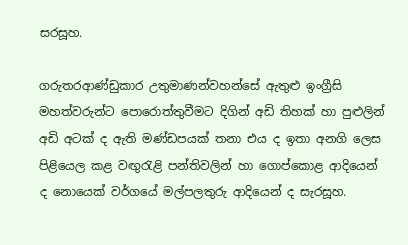සරසූහ.

ගරුතරආණ්ඩුකාර උතුමාණන්වහන්සේ ඇතුළු ඉංග්‍රීසි මහත්වරුන්ට පොරොත්තුවීමට දිගින් අඩි තිහක් හා පුළුලින් අඩි අටක් ද ඇති මණ්ඩපයක් තනා එය ද ඉතා අනගි ලෙස පිළියෙල කළ වඟුරැළි පන්තිවලින් හා ගොප්කොළ ආදියෙන් ද නොයෙක් වර්ගයේ මල්පලතුරු ආදියෙන් ද සැරසූහ.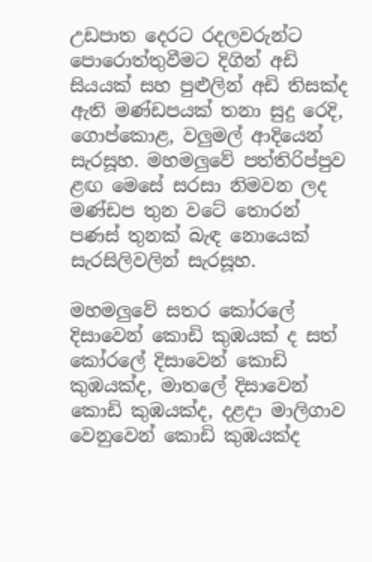උඩපාත දෙරට රදලවරුන්ට පොරොත්තුවීමට දිගින් අඩි සියයක් සහ පුළුලින් අඩි තිසක්ද ඇති මණ්ඩපයක් තනා සුදු රෙදි, ගොප්කොළ, වලුමල් ආදියෙන් සැරසූහ. මහමලුවේ පත්තිරිප්පුව ළඟ මෙසේ සරසා නිමවන ලද මණ්ඩප තුන වටේ තොරන් පණස් තුනක් බැඳ නොයෙක් සැරසිලිවලින් සැරසූහ.

මහමලුවේ සතර කෝරලේ දිසාවෙන් කොඩි කුඹයක් ද සත් කෝරලේ දිසාවෙන් කොඩි කුඹයක්ද, මාතලේ දිසාවෙන් කොඩි කුඹයක්ද, දළදා මාලිගාව වෙනුවෙන් කොඩි කුඹයක්ද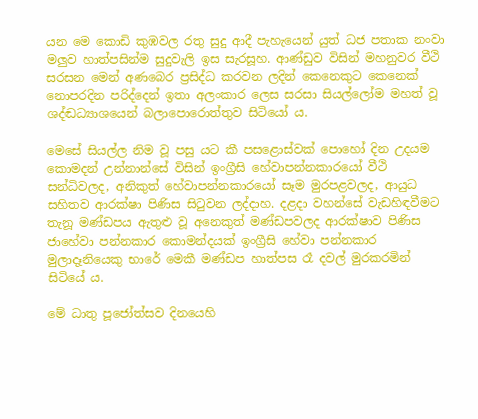යන මෙ කොඩි කුඹවල රතු සුදු ආදී පැහැයෙන් යුත් ධජ පතාක නංවා මලුව හාත්පසින්ම සුදුවැලි ඉස සැරසූහ. ආණ්ඩුව විසින් මහනුවර වීථි සරසන මෙන් අණබෙර ප්‍රසිද්ධ කරවන ලදින් කෙනෙකුට කෙනෙක් නොපරදින පරිද්දෙන් ඉතා අලංකාර ලෙස සරසා සියල්ලෝම මහත් වූ ශද්ඬධ්‍යාශයෙන් බලාපොරොත්තුව සිටියෝ ය.

මෙසේ සියල්ල නිම වූ පසු යට කී පසළොස්වක් පොහෝ දින උදයම කොමදන් උන්නාන්සේ විසින් ඉංග්‍රීසි හේවාපන්නකාරයෝ වීථි සන්ධිවලද, අනිකුත් හේවාපන්නකාරයෝ සෑම මුරපළවලද, ආයුධ සහිතව ආරක්ෂා පිණිස සිටුවන ලද්දාහ. දළදා වහන්සේ වැඩහිඳවීමට තැනූ මණ්ඩපය ඇතුළු වූ අනෙකුත් මණ්ඩපවලද ආරක්ෂාව පිණිස ජ‍ාහේවා පන්නකාර කොමන්දයක් ඉංග්‍රීසි හේවා පන්නකාර මුලාදෑනියෙකු භාරේ මෙකී මණ්ඩප හාත්පස රෑ දවල් මුරකරමින් සිටියේ ය.

මේ ධාතු පූජෝත්සව දිනයෙහි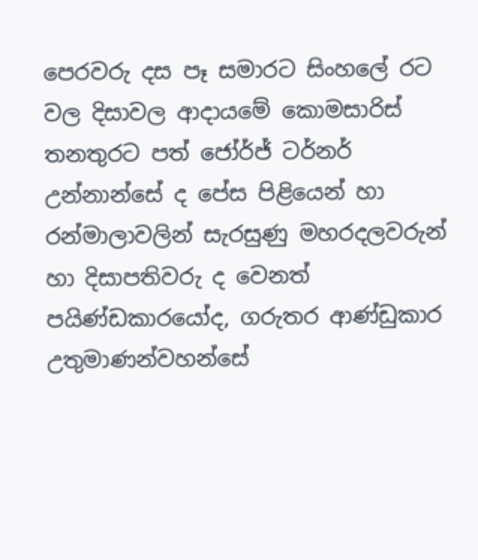පෙරවරු දස පෑ සමාරට සිංහලේ රට වල දිසාවල ආදායමේ කොමසාරිස් තනතුරට පත් ජෝර්ජ් ටර්නර් උන්නාන්සේ ද පේස පිළියෙන් හා රන්මාලාවලින් සැරසුණු මහරදලවරුන් හා දිසාපතිවරු ද වෙනත් පයිණ්ඩකාරයෝද, ගරුතර ආණ්ඩුකාර උතුමාණන්වහන්සේ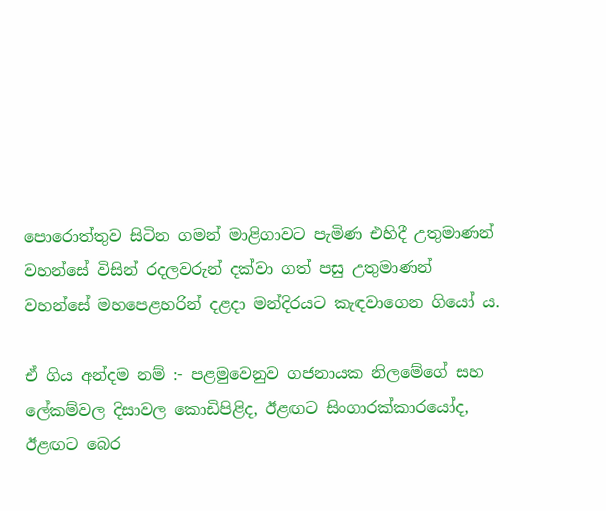පොරොත්තුව සිටින ගමන් මාළිගාවට පැමිණ එහිදී උතුමාණන් වහන්සේ විසින් රදලවරුන් දක්වා ගත් පසු උතුමාණන් වහන්සේ මහපෙළහරින් දළදා මන්දිරයට කැඳවාගෙන ගියෝ ය.

ඒ ගිය අන්දම නම් :- පළමුවෙනුව ගජනායක නිලමේගේ සහ ලේකම්වල දිසාවල කොඩිපිළිද, ඊළඟට සිංගාරක්කාරයෝද, ඊළඟට බෙර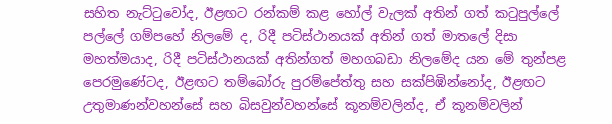සහිත නැට්ටුවෝද, ඊළඟට රන්කම් කළ හෝල් වැලක් අතින් ගත් කටුපුල්ලේ පල්ලේ ගම්පහේ නිලමේ ද, රිදී පටිස්ථානයක් අතින් ගත් මාතලේ දිසා මහත්මයාද, රිදී පටිස්ථානයක් අතින්ගත් මහගබඩා නිලමේද යන මේ තුන්පළ පෙරමුණේටද, ඊළඟට තම්බෝරු පුරම්පේත්තු සහ සක්පිඹින්නෝද, ඊළඟට උතුමාණන්වහන්සේ සහ බිසවුන්වහන්සේ කූනම්වලින්ද, ඒ කූනම්වලින්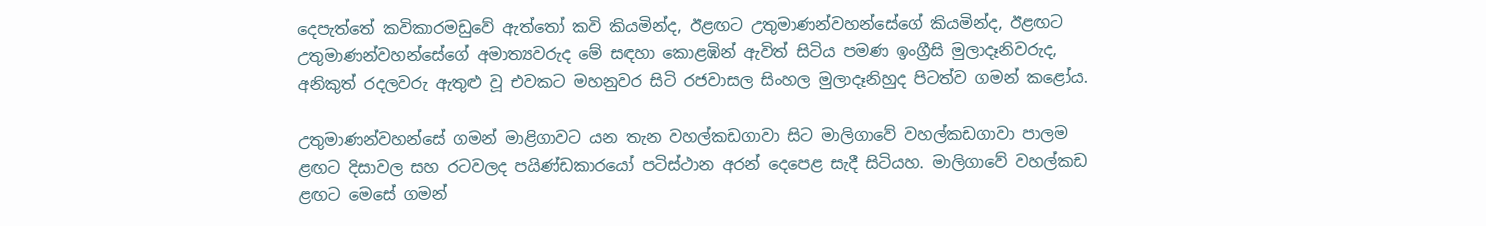දෙපැත්තේ කවිකාරමඩුවේ ඇත්තෝ කවි කියමින්ද, ඊළඟට උතුමාණන්වහන්සේගේ කියමින්ද, ඊළඟට උතුමාණන්වහන්සේගේ අමාත්‍යවරුද මේ සඳහා කොළඹින් ඇවිත් සිටිය පමණ ඉංග්‍රීසි මුලාදෑනිවරුද, අනිකුත් රදලවරු ඇතුළු වූ එවකට මහනුවර සිටි රජවාසල සිංහල මුලාදෑනිහුද පිටත්ව ගමන් කළෝය.

උතුමාණන්වහන්සේ ගමන් මාළිගාවට යන තැන වහල්කඩගාවා සිට මාලිගාවේ වහල්කඩගාවා පාලම ළඟට දිසාවල සහ රටවලද පයිණ්ඩකාරයෝ පටිස්ථාන අරන් දෙපෙළ සැදී සිටියහ. මාලිගාවේ වහල්කඩ ළඟට මෙසේ ගමන්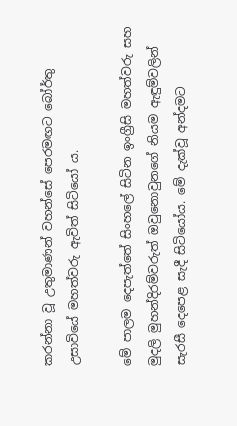කරන්නා වූ උතුමාණන් වහන්සේ පෙරමඟට බෝර්තු උසාවියේ මහත්වරු ඇවිත් සිටියෝ ය.

මේ පාලම දෙපැත්තේ සිංහලේ සිටින ඉංග්‍රීසි මහත්වරු සහ මුදලි මුහන්දිරම්වරුත් ඔවුනොවුනගේ නියම ඇඳුම්වලින් සැරසී දෙපෙළ සැදී සිටියෝය. මේ දැක්වූ අන්දමට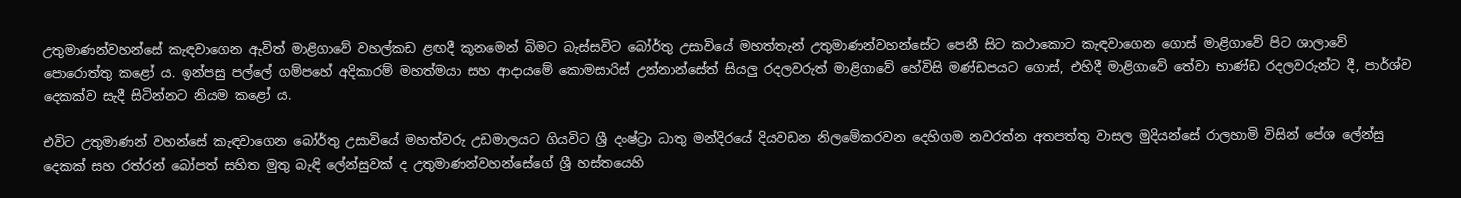උතුමාණන්වහන්සේ කැඳවාගෙන ඇවිත් මාළිගාවේ වහල්කඩ ළඟදී කූනමෙන් බිමට බැස්සවිට බෝර්තු උසාවියේ මහත්තැන් උතුමාණන්වහන්සේට පෙනී සිට කථාකොට කැඳවාගෙන ගොස් මාළිගාවේ පිට ශාලාවේ පොරොත්තු කළෝ ය. ඉන්පසු පල්ලේ ගම්පහේ අදිකාරම් මහත්මයා සහ ආදායමේ කොමසාරිස් උන්නාන්සේත් සියලු රදලවරුත් මාළිගාවේ හේවිසි මණ්ඩපයට ‍ගොස්, එහිදී මාළිගාවේ තේවා භාණ්ඩ රදලවරුන්ට දී, පාර්ශ්ව දෙකක්ව සැදී සිටින්නට නියම කළෝ ය.

එවිට උතුමාණන් වහන්සේ කැඳවාගෙන බෝර්තු උසාවියේ මහත්වරු උඩමාලයට ගියවිට ශ්‍රී දංෂ්ට්‍රා ධාතු මන්දිරයේ දියවඩන නිලමේකරවන දෙහිගම නවරත්න අතපත්තු වාසල මුදියන්සේ රාලහාමි විසින් පේශ ලේන්සු දෙකක් සහ රත්රන් බෝපත් සහිත මුතු බැඳි ලේන්සුවක් ද උතුමාණන්වහන්සේගේ ශ්‍රී හස්තයෙහි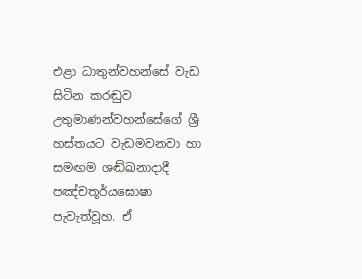එළා ධාතුන්වහන්සේ වැඩ සිටින කරඬුව උතුමාණන්වහන්සේගේ ශ්‍රී හස්තයට වැඩමවනවා හා සමඟම ශඬ්ඛනාදාදී පඤ්චතූර්යඝොෂා පැවැත්වූහ. ඒ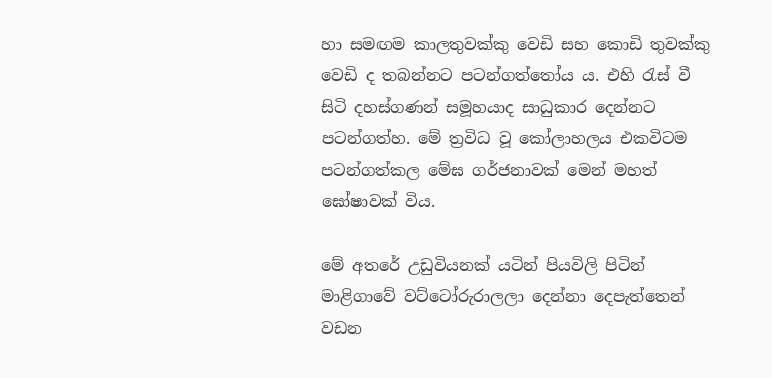හා සමඟම කාලතුවක්කු වෙඩි සහ කොඩි තුවක්කු වෙඩි ද තබන්නට පටන්ගත්තෝය ය. එහි රැස් වී සිටි දහස්ගණන් සමූහයාද සාධුකාර දෙන්නට පටන්ගත්හ. මේ ත්‍රවිධ වූ කෝලාහලය එකවිටම පටන්ගත්කල මේඝ ගර්ජනාවක් මෙන් මහත් ඝෝෂාවක් විය.

මේ අතරේ උඩුවියනක් යටින් පියවිලි පිටින් මාළිගාවේ වට්ටෝරුරාලලා දෙන්නා දෙපැත්තෙන් වඩන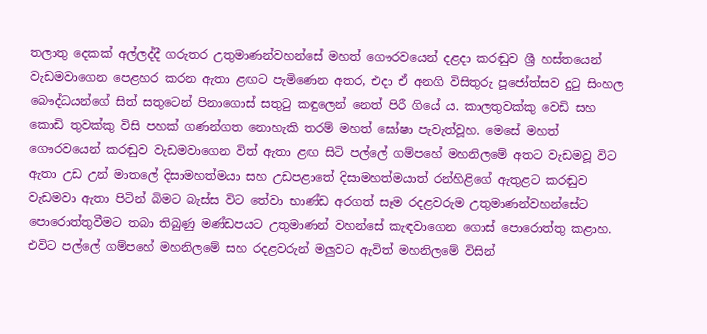තලාතු දෙකක් අල්ලද්දී ගරුතර උතුමාණන්වහන්සේ මහත් ගෞරවයෙන් දළදා කරඬුව ශ්‍රී හස්තයෙන් වැඩමවාගෙන පෙළහර කරන ඇතා ළඟට පැමිණෙන අතර, එදා ඒ අනගි විසිතුරු පූජෝත්සව දුටු සිංහල බෞද්ධයන්ගේ සිත් සතුටෙන් පිනාගොස් සතුටු කඳුලෙන් නෙත් පිරී ගියේ ය. කාලතුවක්කු වෙඩි සහ කොඩි තුවක්කු විසි පහක් ගණන්ගත නොහැකි තරම් මහත් ඝෝෂා පැවැත්වූහ. මෙසේ මහත් ගෞරවයෙන් කරඬුව වැඩමවාගෙන විත් ඇතා ළඟ සිටි පල්ලේ ගම්පහේ මහනිලමේ අතට වැඩමවූ විට ඇතා උඩ උන් මාතලේ දිසාමහත්මයා සහ උඩපළාතේ දිසාමහත්මයාත් රන්හිළිගේ ඇතුළට කරඬුව වැඩමවා ඇතා පිටින් බිමට බැස්ස විට තේවා භාණ්ඩ අරගත් සෑම රදළවරුම උතුමාණන්වහන්සේට පොරොත්තුවීමට තබා තිබුණු මණ්ඩපයට උතුමාණන් වහන්සේ කැඳවාගෙන ගොස් පොරොත්තු කළාහ. එවිට පල්ලේ ගම්පහේ මහනිලමේ සහ රදළවරුන් මලුවට ඇවිත් මහනිලමේ විසින්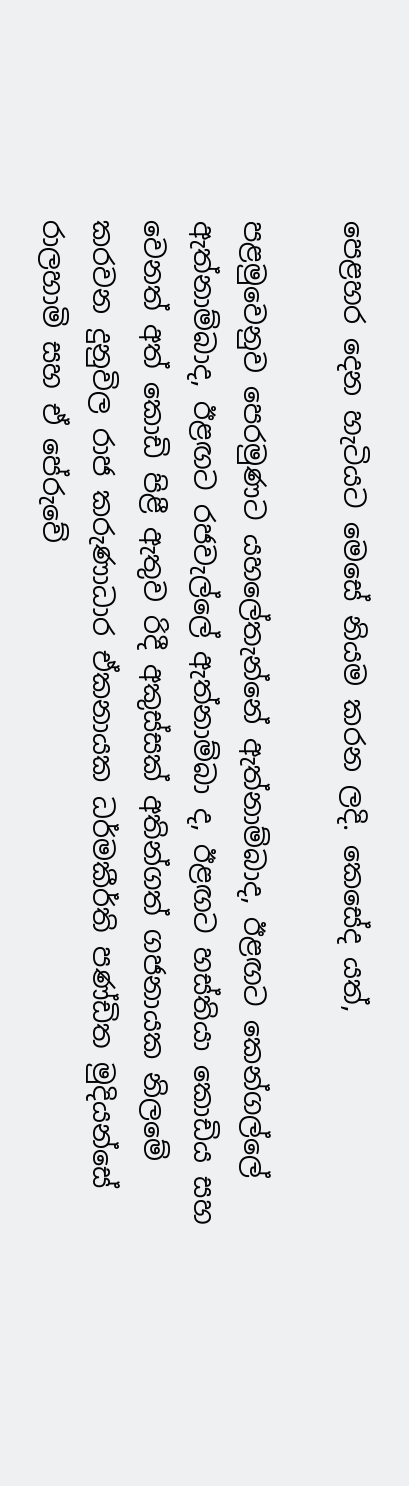පෙළහර දෙන හැටියට මෙසේ නියම කරන ලදි. කෙසේද යත්,

පළමුවෙනුව පෙරමුණට යහලේතැන්නේ ඇත්නාම්බාද, ඊළඟට කෙන්ගල්ලේ ඇත්නාම්බාද, ඊළඟට රජවැල්ලේ ඇත්නාම්බා ද, ඊළඟට හස්තියා කොඩිය සහ වෙනත් අත් කොඩි පිළී ඇතුව රිදී අකුස්සක් අතින්ගත් ගජනායක නිලමේ කරවන දුනුවිල රාජ කරුණාධාර ඒකනායක ධර්මකීර්ති පණ්ඩිත මුදියන්සේ රාලහාමි සහ ඒ පේරුවේ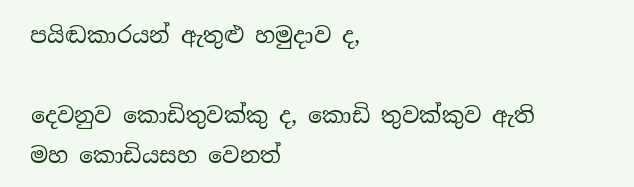පයිඬකාරයන් ඇතුළු හමුදාව ද,

දෙවනුව කොඩිතුවක්කු ද, කොඩි තුවක්කුව ඇති මහ කොඩියසහ වෙනත්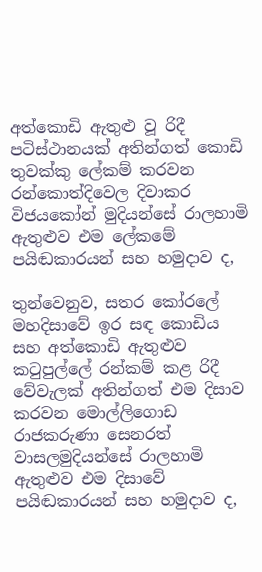අත්කොඩි ඇතුළු වූ රිදී පටිස්ථානයක් අතින්ගත් කොඩි තුවක්කු ලේකම් කරවන රන්කොත්දිවෙල දිවාකර විජයකෝන් මුදියන්සේ රාලහාමි ඇතුළුව එම ලේකමේ පයිඬකාරයන් සහ හමුදාව ද,

තුන්වෙනුව, සතර කෝරලේ මහදිසාවේ ඉර සඳ කොඩිය සහ අත්කොඩි ඇතුළුව කටුපුල්ලේ රන්කම් කළ රිදී වේවැලක් අතින්ගත් එම දිසාව කරවන මොල්ලිගොඩ රාජකරුණා සෙනරත් වාසලමුදියන්සේ රාලහාමි ඇතුළුව එම දිසාවේ පයිඬකාරයන් සහ හමුදාව ද,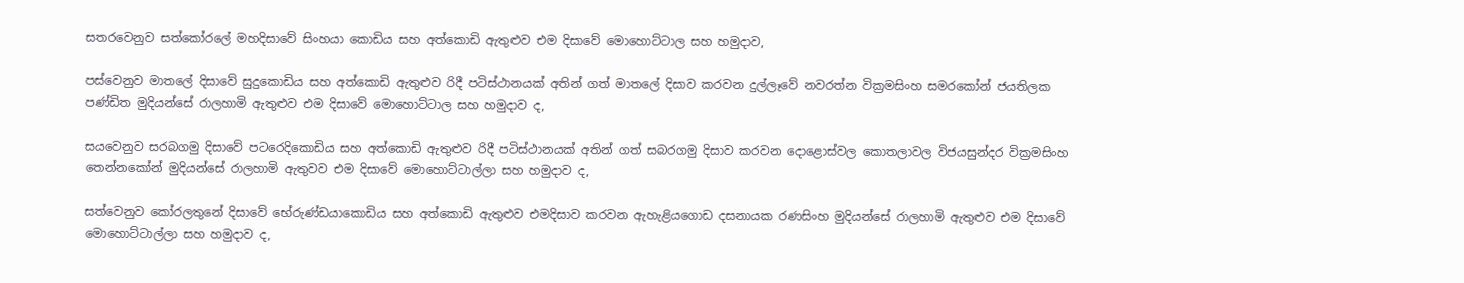සතරවෙනුව සත්කෝරලේ මහදිසාවේ සිංහයා කොඩිය සහ අත්කොඩි ඇතුළුව එම දිසාවේ මොහොට්ටාල සහ හමුදාව,

පස්වෙනුව මාතලේ දිසාවේ සුදුකොඩිය සහ අත්කොඩි ඇතුළුව රිදී පටිස්ථානයක් අතින් ගත් මාතලේ දිසාව කරවන දුල්ලෑවේ නවරත්න වික්‍රමසිංහ සමරකෝන් ජයතිලක පණ්ඩිත මුදියන්සේ රාලහාමි ඇතුළුව එම දිසාවේ මොහොට්ටාල සහ හමුදාව ද,

සයවෙනුව සරබගමු දිසාවේ පටරෙදිකොඩිය සහ අත්කොඩි ඇතුළුව රිදී පටිස්ථානයක් අතින් ගත් සබරගමු දිසාව කරවන දොළොස්වල කොතලාවල විජයසුන්දර වික්‍රමසිංහ තෙන්නකෝන් මුදියන්සේ රාලහාමි ඇතුවව එම දිසාවේ මොහොට්ටාල්ලා සහ හමුදාව ද,

සත්වෙනුව කෝරලතුනේ දිසාවේ භේරුණ්ඩයාකොඩිය සහ අත්කොඩි ඇතුළුව එමදිසාව කරවන ඇහැළියගොඩ දසනායක රණසිංහ මුදියන්සේ රාලහාමි ඇතුළුව එම දිසාවේ මොහොට්ටාල්ලා සහ හමුදාව ද,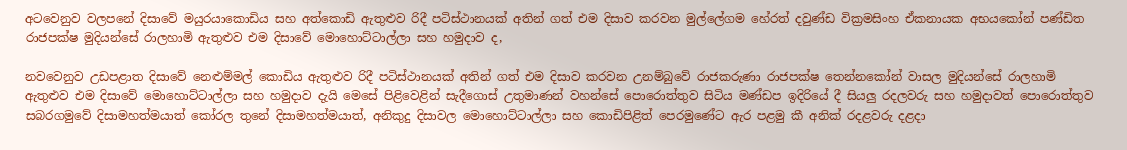අටවෙනුව වලපනේ දිසාවේ මයුරයාකොඩිය සහ අත්කොඩි ඇතුළුව රිදී පටිස්ථානයක් අතින් ගත් එම දිසාව කරවන මුල්ලේගම හේරත් දවුණ්ඩ වික්‍රමසිංහ ඒකනායක අභයකෝන් පණ්ඩිත රාජපක්ෂ මුදියන්සේ රාලහාමි ඇතුළුව එම දිසාවේ මොහොට්ටාල්ලා සහ හමුදාව ද,

නවවෙනුව උඩපළාත දිසාවේ නෙළුම්මල් කොඩිය ඇතුළුව රිදී පටිස්ථානයක් අතින් ගත් එම දිසාව කරවන උනම්බුවේ රාජකරුණා රාජපක්ෂ තෙන්න‍කෝන් වාසල මුදියන්සේ රාලහාමි ඇතුළුව එම දිසාවේ මොහොට්ටාල්ලා සහ හමුදාව දැයි මෙසේ පිළිවෙළින් සැදීගොස් උතුමාණන් වහන්සේ පොරොත්තුව සිටිය මණ්ඩප ඉදිරියේ දී සියලු රදලවරු සහ හමුදාවත් පොරොත්තුව සබරගමුවේ දිසාමහත්මයාත් කෝරල තුනේ දිසාමහත්මයාත්, අනිකුදු දිසාවල මොහොට්ටාල්ලා සහ කොඩිපිළිත් පෙරමුණේට ඇර පළමු කී අනික් රදළවරු දළදා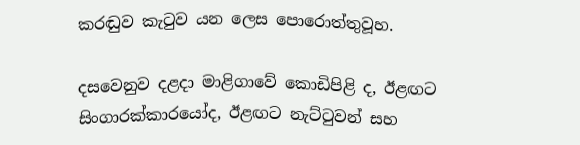කරඬුව කැටුව යන ලෙස පොරොත්තුවූහ.

දසවෙනුව දළදා මාළිගාවේ කොඩිපිළි ද, ඊළඟට සිංගාරක්කාරයෝද, ඊළඟට නැට්ටුවන් සහ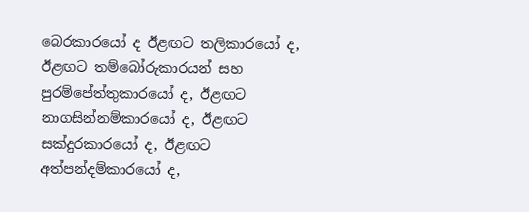බෙරකාරයෝ ද ඊළඟට තලිකාරයෝ ද, ඊළඟට තම්බෝරුකාරයන් සහ පුරම්පේත්තුකාරයෝ ද, ඊළඟට නාගසින්නම්කාරයෝ ද, ඊළඟට සක්දුරකාරයෝ ද, ඊළඟට අත්පන්දම්කාරයෝ ද,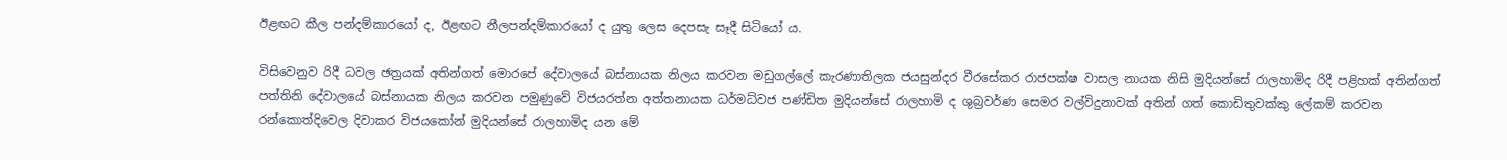ඊළඟට කීල පන්දම්කාරයෝ ද, ඊළඟට නීලපන්දම්කාරයෝ ද යුතු ලෙස දෙපසැ සෑදී සිටියෝ ය.

විසිවෙනුව රිදී ධවල ඡත්‍රයක් අතින්ගත් මොරපේ දේවාලයේ බස්නායක නිලය කරවන මඩුගල්ලේ කැරණාතිලක ජයසුන්දර වීරසේකර රාජපක්ෂ වාසල නායක නිසි මුදියන්සේ රාලහාමිද රිදී පළිහක් අතින්ගත් පත්තිනි දේවාලයේ බස්නායක නිලය කරවන පමුණුවේ විජයරත්න අත්තනායක ධර්මධ්වජ පණ්ඩිත මුදියන්සේ රාලහාමි ද ශුබ්‍රවර්ණ සෙමර වල්විදුනාවක් අතින් ගත් කොඩිතුවක්කු ලේකම් කරවන රන්කොත්දිවෙල දිවාකර විජයකෝන් මුදියන්සේ රාලහාමිද යන මේ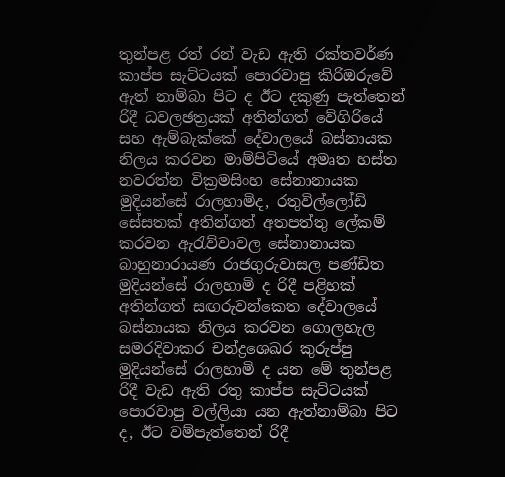තුන්පළ රත් රන් වැඩ ඇති රක්තවර්ණ කාප්ප සැට්ටයක් පොරවාපු කිරිඔරුවේ ඇත් නාම්බා පිට ද ඊට දකුණු පැත්තෙන් රිදී ධවලඡත්‍රයක් අතින්ගත් වේගිරියේ සහ ඇම්බැක්කේ දේවාලයේ බස්නායක නිලය කරවන මාම්පිටියේ අමෘත හස්ත නවරත්න වික්‍රමසිංහ සේනානායක මුදියන්සේ රාලහාමිද, රතුවිල්ලෝඩි සේසතක් අතින්ගත් අතපත්තු ලේකම් කරවන ඇරැව්වාවල සේනානායක බාහුනාරායණ රාජගුරුවාසල පණ්ඩිත මුදියන්සේ රාලහාමි ද රිදී පළිහක් අතින්ගත් සඟරුවන්කෙත දේවාල‍යේ බස්නායක නිලය කරවන ගොලහැල සමරදිවාකර චන්ද්‍රශෙඛර කුරුප්පු මුදියන්සේ රාලහාමි ද යන මේ තුන්පළ රිදී වැඩ ඇති රතු කාප්ප සැට්ටයක් පොරවාපු වල්ලියා යන ඇත්නාම්බා පිට ද, ඊට වම්පැත්තෙන් රිදී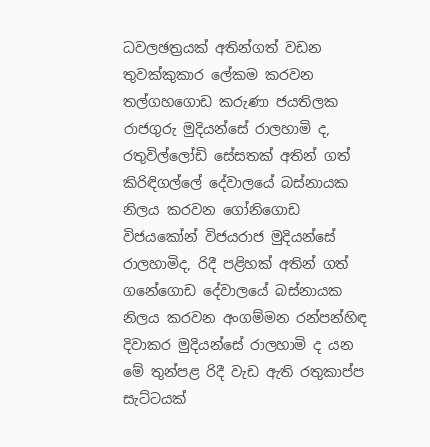ධවලඡත්‍රයක් අතින්ගත් වඩන තුවක්කුකාර ලේකම කරවන තල්ගහගොඩ කරුණා ජයතිලක රාජගුරු මුදියන්සේ රාලහාමි ද, රතුවිල්ලෝඩි සේසතක් අතින් ගත් කිරිඳිගල්ලේ ‍දේවාලයේ බස්නායක නිල‍ය කරවන ගෝනිගොඩ විජයකෝන් විජයරාජ මුදියන්සේ රාලහාමිද, රිදී පළිහක් අතින් ගත් ගනේගොඩ දේවාලයේ බස්නායක නිලය කරවන අංගම්මන රන්පන්හිඳ දිවාකර මුදියන්සේ රාලහාමි ද යන මේ තුන්පළ රිදී වැඩ ඇති රතුකාප්ප සැට්ටයක්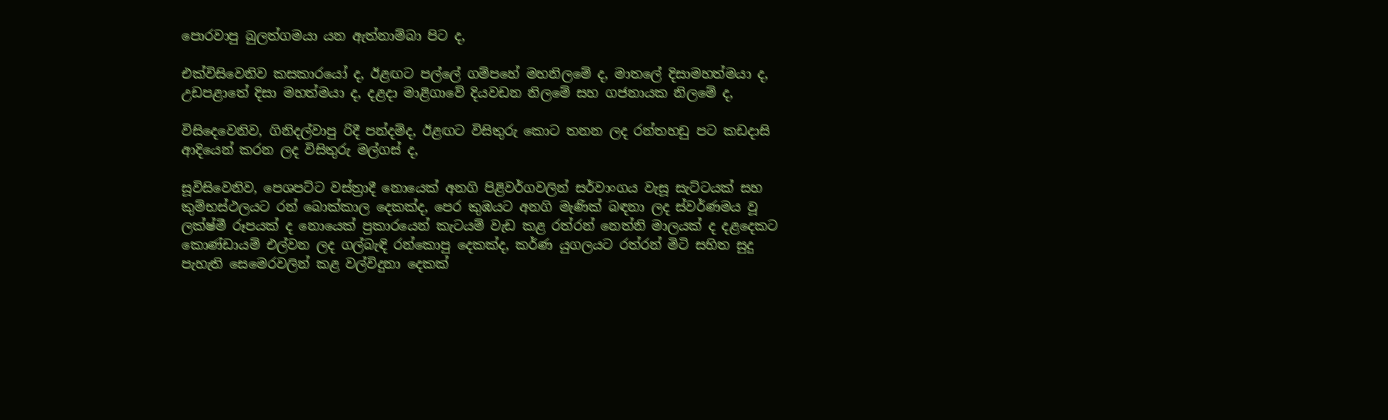පොරවාපු බුලත්ගමයා යන ඇත්නාම්බා පිට ද,

එක්විසිවෙනිව කසකාරයෝ ද, ඊළඟට පල්ලේ ගම්පහේ මහනිලමේ ද, මාතලේ දිසාමහත්මයා ද, උඩපළාතේ දිසා මහත්මයා ද, දළදා මාළිගාවේ දියවඩන නිලමේ සහ ගජනායක නිලමේ ද,

විසිදෙවෙනිව, ගිනිදල්වාපු රිදී පන්දම්ද, ඊළඟට විසිතුරු කොට තනන ලද රන්තහඩු පට කඩදාසි ආදියෙන් කරන ලද විසිතුරු මල්ගස් ද,

සූවිසිවෙනිව, පෙශපට්ට වස්ත්‍රාදී නොයෙක් අනගි පිළිවර්ගවලින් සර්වාංගය වැසූ සැට්ටයක් සහ කුම්භස්ථලයට රන් බොක්කාල දෙකක්ද, පෙර කුඹයට අනගි මැණික් බඳනා ලද ස්වර්ණමය වූ ලක්ෂ්මී රූපයක් ද නොයෙක් ප්‍රකාරයෙන් කැටයම් වැඩ කළ රත්රන් නෙත්නි මාලයක් ද ද‍ළදෙකට කොණ්ඩායම් එල්වන ලද ගල්බැඳි රන්කොපු දෙකක්ද, කර්ණ යුගලයට රත්රන් මිටි සහිත සුදු පැහැති සෙමෙරවලින් කළ වල්විදුනා දෙකක්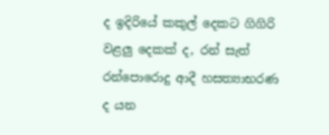ද ඉදිරියේ කකුල් දෙකට ගිගිරි වළලු දෙකක් ද, රන් සැත් රන්පොරොදු ආදී හසත්‍යාභරණ ද යන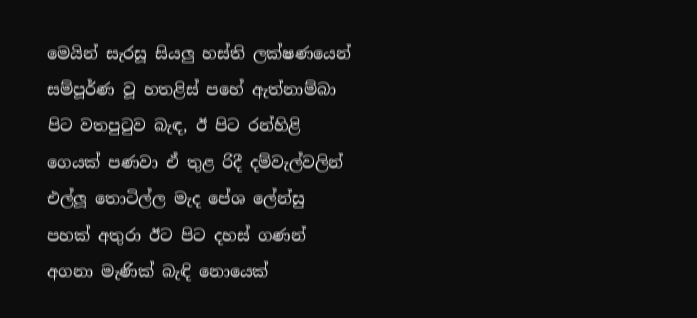මෙයින් සැරසූ සියලු හස්ති ලක්ෂණයෙන් සම්පූර්ණ වූ හතළිස් පහේ ඇත්නාම්බා පිට වතපුටුව බැඳ, ඊ පිට රන්හිළි ගෙයක් පණවා ඒ තුළ රිදී දම්වැල්වලින් එල්ලූ තොටිල්ල මැද පේශ ලේන්සු පහක් අතුරා ඊට පිට දහස් ගණන් අගනා මැණික් බැඳි නොයෙක්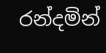රන්දමින්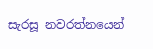සැරසූ නවරත්‍නයෙන්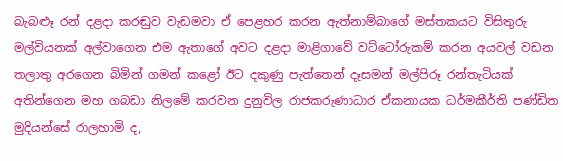බැබළූ රන් දළදා කරඬුව වැඩමවා ඒ පෙළහර කරන ඇත්නාම්බාගේ මස්තකයට විසිතුරු මල්වියනක් අල්වාගෙන එම ඇතාගේ අවට දළදා මාළිගාවේ වට්ටෝරුකම් කරන අයවල් වඩන තලාතු අරගෙන බිමින් ගමන් කළෝ ඊට දකුණු පැත්තෙන් දෑසමන් මල්පිරූ රන්තැටියක් අතින්ගෙන මහ ගබඩා නිලමේ කරවන දුනුවිල රාජකරුණාධාර ඒකනායක ධර්මකීර්ති පණ්ඩිත මුදියන්සේ රාලහාමි ද,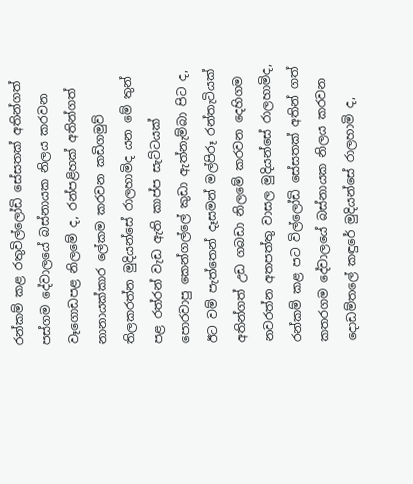රන්කම් කළ රතුවිල්ලෝඩි සේසතක් අතින්ගත් පස්ගම දේවාලයේ බස්නායක නිලය කරවන වෑගොඩපළ නිලමේ ද, රන්පළිහක් අතින්ගත් නානායක්කාර ලේකම කරවන කඩිගමුව් තිලකරත්න මුදියන්සේ රාලහාමිද යන මේ තුන් පළ රත්රන් වැඩ ඇති කාප්ප සැට්ටයක් පොරවාපු කෙන්ගල්ලේ කුඩා ඇත්නැම්බා පිට ද, ඊට වම් පැත්තෙන් දෑසමන් මල්පිරූ රන්තැටියක් අතින්ගත් උඩ ගබඩා නිලමේ කරවන දෙහිගම නවරත්න අතපත්තු වාසල මුදියන්සේ රාලහාමිද, රන්කම් කළ පට විල්ලෝඩි සේසතක් අතින් ගත් කතරගම‍ දේවාලයේ බස්නායක නිලය කරවන දොඩම්තලේ කඳුරේ මුදියන්සේ රාලහාමි ද,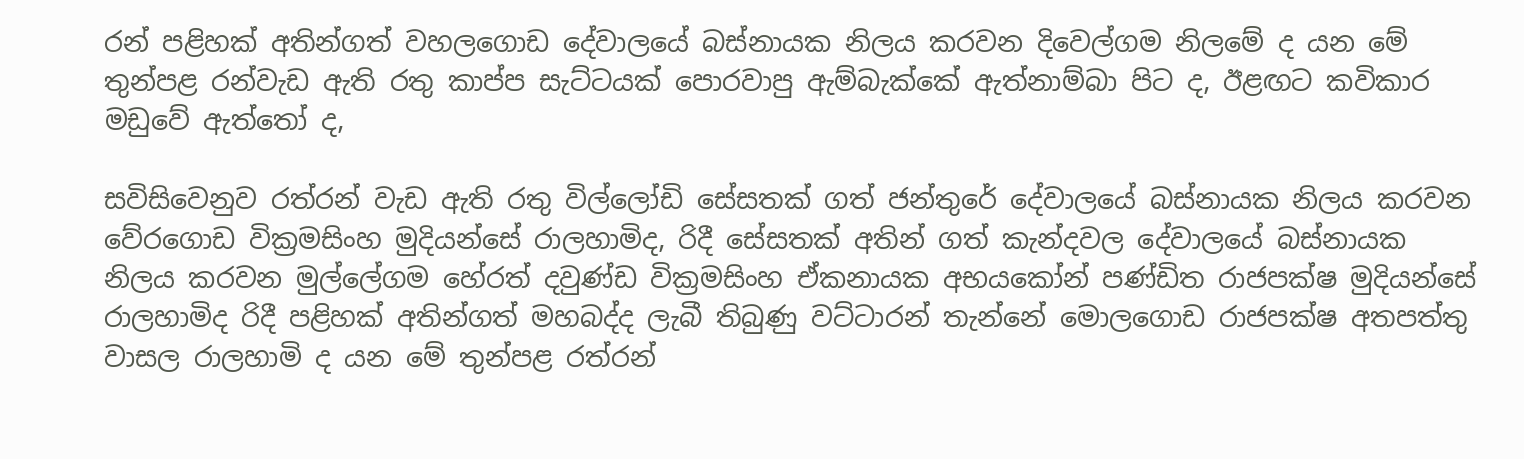රන් පළිහක් අතින්ගත් වහල‍ගොඩ දේවාලයේ බස්නායක නිලය කරවන දිවෙල්ගම නිලමේ ද යන මේ තුන්පළ රන්වැඩ ඇති රතු කාප්ප සැට්ටයක් පොරවාපු ඇම්බැක්කේ ඇත්නාම්බා පිට ද, ඊළඟට කවිකාර මඩුවේ ඇත්තෝ ද,

සවිසිවෙනුව රත්රන් වැඩ ඇති රතු විල්ලෝඩි සේසතක් ගත් ජන්තුරේ දේවාලයේ බස්නායක නිලය කරවන වේරගොඩ වික්‍රමසිංහ මුදියන්සේ රාලහාමිද, රිදී සේසතක් අතින් ගත් කැන්දවල දේවාලයේ බස්නායක නිලය කරවන මුල්ලේගම හේරත් දවුණ්ඩ වික්‍රමසිංහ ඒකනායක අභයකෝන් පණ්ඩිත රාජපක්ෂ මුදියන්සේ රාලහාමිද රිදී පළිහක් අතින්ගත් මහබද්ද ලැබී තිබුණු වට්ටාරන් තැන්නේ මොලගොඩ රාජපක්ෂ අතපත්තු වාසල රාලහාමි ද යන මේ තුන්පළ රත්රන්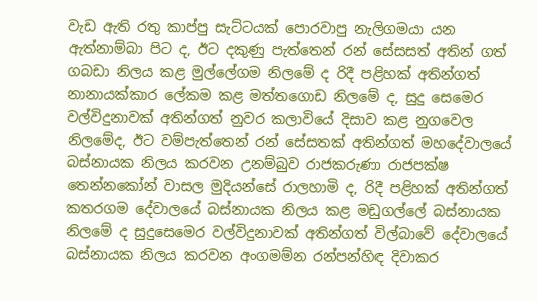වැඩ ඇති රතු කාප්පු සැට්ටයක් පොරවාපු නැලිගමයා යන ඇත්නාම්බා පිට ද, ඊට දකුණු පැත්තෙන් රන් සේසසත් අතින් ගත් ගබඩා නිලය කළ මුල්ලේගම නිලමේ ද රිදී පළිහක් අතින්ගත් නානායක්කාර ලේකම කළ මත්තගොඩ නිලමේ ද, සුදු සෙමෙර වල්විදුනාවක් අතින්ගත් නුවර කලාවියේ දිසාව කළ නුගවෙල නි‍ලමේද, ඊට වම්පැත්තෙන් රන් සේසතක් අතින්ගත් මහදේවාලයේ බස්නායක නිලය කරවන උනම්බුව රාජකරුණා රාජපක්ෂ තෙන්නකෝන් වාසල මුදියන්සේ රාලහාමි ද, රිදී පළිහක් අතින්ගත් කතරගම දේවාලයේ බස්නායක නිලය කළ මඩුගල්ලේ බස්නායක නිලමේ ද සුදුසෙමෙර වල්විදුනාවක් අතින්ගත් විල්බාවේ දේවාලයේ බස්නායක නිලය කරවන අංගමම්න රන්පන්හිඳ දිවාකර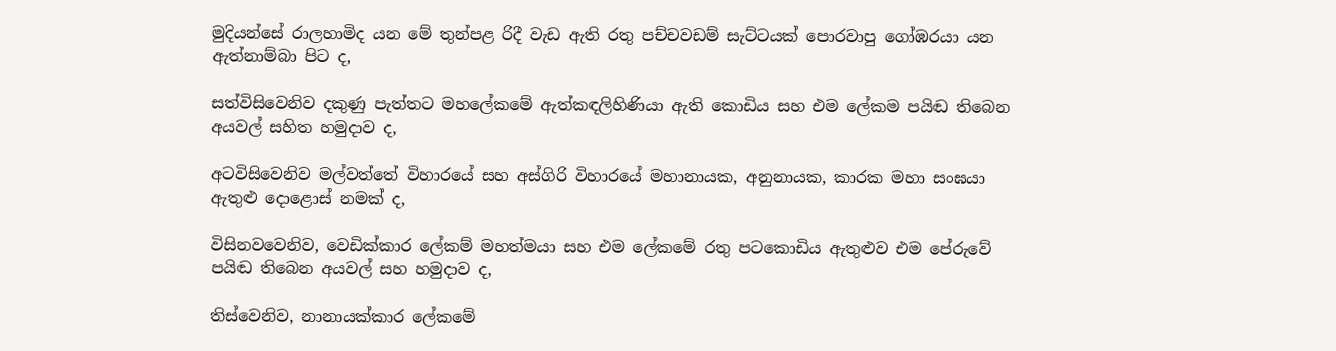මුදියන්සේ රාලහාමිද යන මේ තුන්පළ රිදී වැඩ ඇති රතු පච්චවඩම් සැට්ටයක් පොරවාපු ගෝඹරයා යන ඇත්නාම්බා පිට ද,

සත්විසිවෙනිව දකුණු පැත්තට මහලේකමේ ඇත්කඳලිහිණියා ඇති කොඩිය සහ එම ලේකම පයිඬ තිබෙන අයවල් සහිත හමුදාව ද,

අටවිසිවෙනිව මල්වත්තේ විහාරයේ සහ අස්ගිරි විහාරයේ මහානායක, අනුනායක, කාරක මහා සංඝයා ඇතුළු දොළොස් නමක් ද,

විසිනවවෙනිව, වෙඩික්කාර ලේකම් මහත්මයා සහ එම ලේකමේ රතු පටකොඩිය ඇතුළුව එම පේරුවේ පයිඬ තිබෙන අයවල් සහ හමුදාව ද,

තිස්වෙනිව, නානායක්කාර ලේකමේ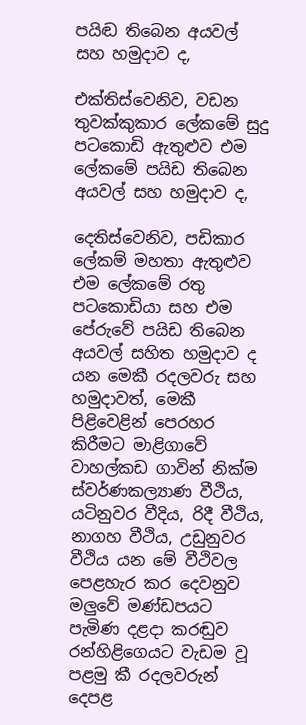පයිඬ තිබෙන අයවල් සහ හමුදාව ද,

එක්තිස්වෙනිව, වඩන තුවක්කුකාර ලේකමේ සුදු පටකොඩි ඇතුළුව එම ලේකමේ පයිඩ තිබෙන අයවල් සහ හමුදාව ද,

දෙතිස්වෙනිව, පඩිකාර ලේකම් මහතා ඇතුළුව එම ලේකමේ රතු පටකොඩියා සහ එම පේරුවේ පයිඩ තිබෙන අයවල් සහිත හමුදාව ද යන මෙකී රදලවරු සහ හමුදාවත්, මෙකී පිළ‍ිවෙළින් පෙරහර කිරීමට මාළිගාවේ වාහල්කඩ ගාවින් නික්ම ස්වර්ණකල්‍යාණ වීථිය, යටිනුවර වීදිය, රිදී වීථිය, නාගහ වීථිය, උඩුනුවර වීථිය යන මේ වීථිවල පෙළහැර කර දෙවනුව මලුවේ මණ්ඩපයට පැමිණ දළදා කරඬුව රන්හිළිගෙයට වැඩම වූ පළමු කී රදලවරුන් දෙපළ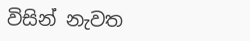විසින් නැවත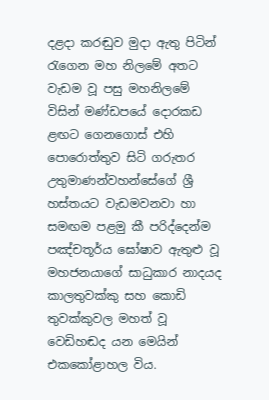දළදා කරඬුව මුදා ඇතු පිටින් රැගෙන මහ නිලමේ අතට වැඩම වූ පසු මහනිලමේ විසින් මණ්ඩපයේ දොරකඩ ළඟට ගෙනගොස් එහි පොරොත්තුව සිටි ගරුතර උතුමාණන්වහන්සේගේ ශ්‍රී හස්තයට වැඩමවනවා හා සමඟම පළමු කී පරිද්දෙන්ම පඤ්චතූර්ය ඝෝෂාව ඇතුළු වූ මහජනයාගේ සාධුකාර නාදයද කාලතුවක්කු සහ කොඩි තුවක්කුවල මහත් වූ වෙඩිහඬද යන මෙයින් එකකෝළාහල විය.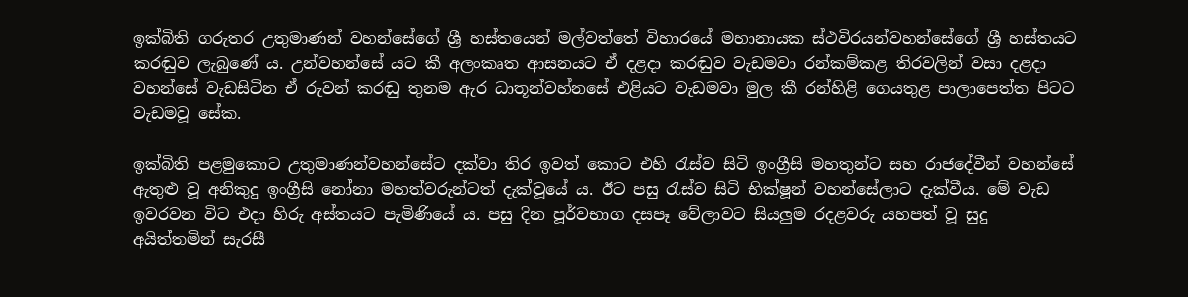ඉක්බිති ගරුතර උතුමාණන් වහන්සේගේ ශ්‍රී හස්තයෙන් මල්වත්තේ විහාරයේ මහානායක ස්ථවිරයන්වහන්සේගේ ශ්‍රී හස්තයට කරඬුව ලැබුණේ ය. උන්වහන්සේ යට කී අලංකෘත ආසනයට ඒ දළදා කරඬුව වැඩමවා රන්කම්කළ තිරවලින් වසා දළදා වහන්සේ වැඩසිටින ඒ රුවන් කරඬු තුනම ඇර ධාතූන්වහ්නසේ එළියට වැඩමවා මුල කී රන්හිළි ගෙයතුළ පාලාපෙත්ත පිටට වැඩමවූ සේක.

ඉක්බිති පළමුකොට උතුමාණන්වහන්සේට දක්වා තිර ඉවත් කොට එහි රැස්ව සිටි ඉංග්‍රීසි මහතුන්ට සහ රාජදේවීන් වහන්සේ ඇතුළු වූ අනිකුදු ඉංග්‍රීසි නෝනා මහත්වරුන්ටත් දැක්වූයේ ය. ඊට පසු රැස්ව සිටි භික්ෂූන් වහන්සේලාට දැක්වීය. මේ වැඩ ඉවරවන විට එදා හිරු අස්තයට පැමිණියේ ය. පසු දින පූර්වභාග දසපෑ වේලාවට සියලුම රදළවරු යහපත් වූ සුදු අයිත්තමින් සැරසී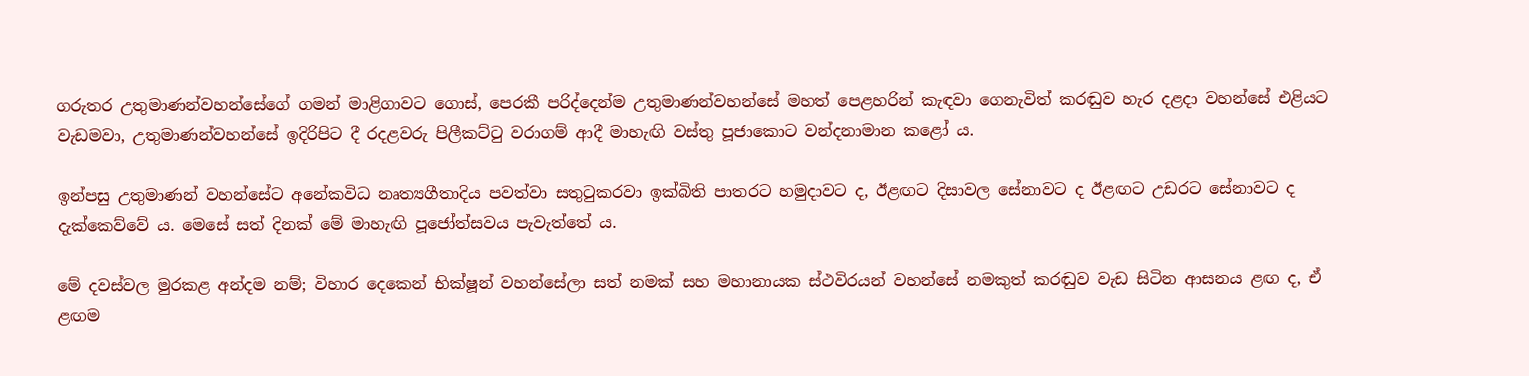ගරුතර උතුමාණන්වහන්සේගේ ගමන් මාළිගාවට ගොස්, පෙරකී පරිද්දෙන්ම උතුමාණන්වහන්සේ මහත් පෙළහරින් කැඳවා ගෙනැවිත් කරඬුව හැර දළදා වහන්සේ එළියට වැඩමවා, උතුමාණන්වහන්සේ ඉදිරිපිට දී රදළවරු පිලීකට්ටු වරාගම් ආදී මාහැඟි වස්තු පූජාකොට වන්දනාමාන කළෝ ය.

ඉන්පසු උතුමාණන් වහන්සේට අනේකවිධ නෘත්‍යගීතාදිය පවත්වා සතුටුකරවා ඉක්බිති පාතරට හමුදාවට ද, ඊළඟට දිසාවල සේනාවට ද ඊළඟට උඩරට සේනාවට ද දැක්කෙව්වේ ය. මෙසේ සත් දිනක් මේ මාහැඟි පූජෝත්සවය පැවැත්තේ ය.

මේ දවස්වල මුරකළ අන්දම නම්; විහාර දෙකෙන් භික්ෂූන් වහන්සේලා සත් නමක් සහ මහානායක ස්ථවිරයන් වහන්සේ නමකුත් කරඬුව වැඩ සිටින ආසනය ළඟ ද, ඒ ළඟම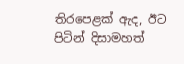තිරපෙළක් ඇද, ඊට පිටින් දිසාමහත්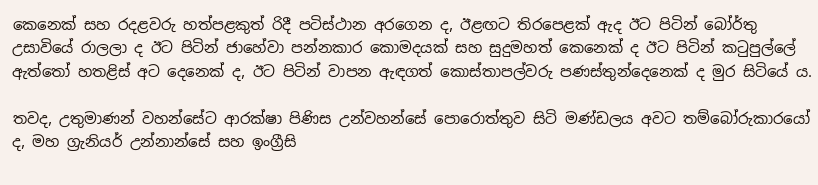කෙනෙක් සහ රදළවරු හත්පළකුත් රිදී පටිස්ථාන අරගෙන ද, ඊළඟට තිරපෙළක් ඇද ඊට පිටින් බෝර්තු උසාවියේ රාලලා ද ඊට පිටින් ජාහේවා පන්නකාර කොමදයක් සහ සුදුමහත් කෙනෙක් ද ඊට පිටින් කටුපුල්ලේ ඇත්තෝ හතළිස් අට දෙනෙක් ද, ඊට පිටින් වාපන ඇඳගත් කොස්තාපල්වරු පණස්තුන්දෙනෙක් ද මුර සිටියේ ය.

තවද, උතුමාණන් වහන්සේට ආරක්ෂා පිණිස උන්වහන්සේ පොරොත්තුව සිටි මණ්ඩලය අවට තම්බෝරුකාරයෝ ද, මහ ග්‍රැනියර් උන්නාන්සේ සහ ඉංග්‍රීසි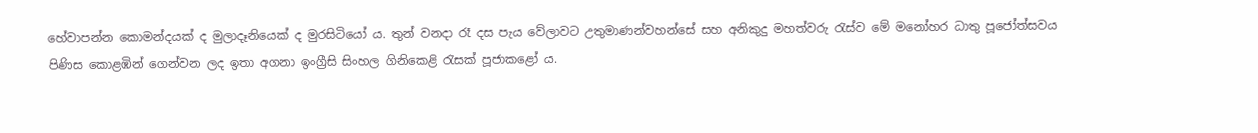හේවාපන්න කොමන්දයක් ද මුලාදෑනියෙක් ද මුරසිටියෝ ය. තුන් වනදා රෑ දස පැය වේලාවට උතුමාණන්වහන්සේ සහ අනිකුදු මහත්වරු රැස්ව මේ මනෝහර ධාතු පූජෝත්සවය පිණිස කොළඹින් ගෙන්වන ලද ඉතා අගනා ඉංග්‍රීසි සිංහල ගිනිකෙළි රැසක් පූජාකළෝ ය.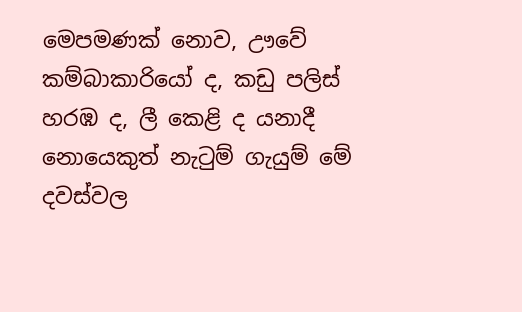මෙපමණක් නොව, ඌවේ කම්බාකාරියෝ ද, කඩු පලිස් හරඹ ද, ලී කෙළි ද යනාදී නොයෙකුත් නැටුම් ගැයුම් මේ දවස්වල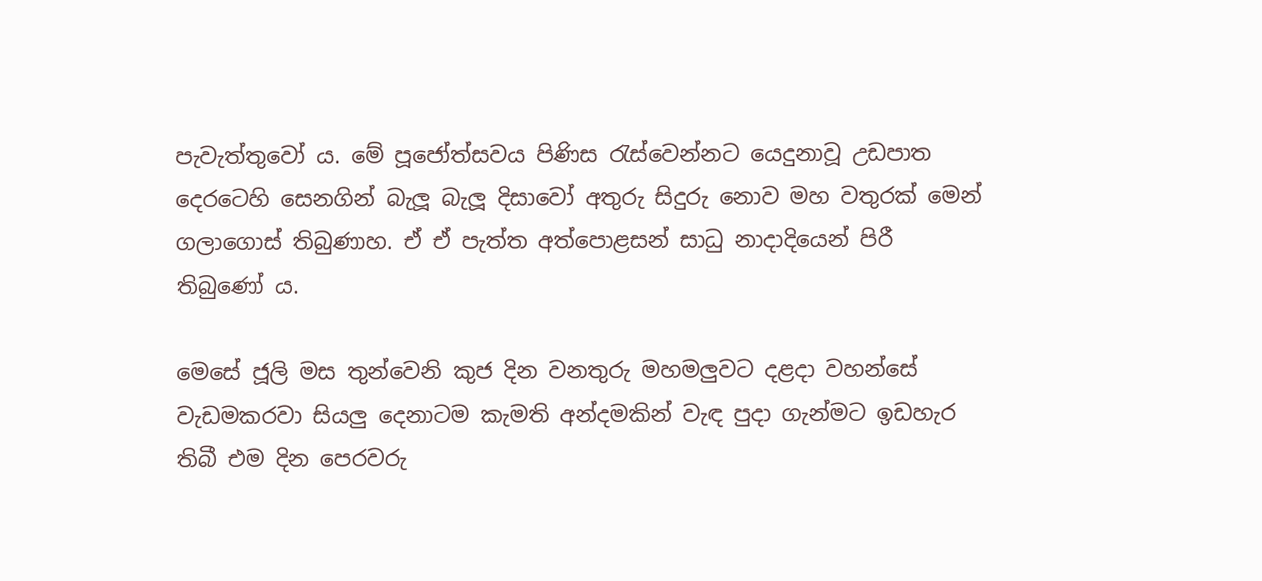පැවැත්තුවෝ ය. මේ පූජෝත්සවය පිණිස රැස්වෙන්නට යෙදුනාවූ උඩපාත දෙරටෙහි සෙනගින් බැලූ බැලූ දිසාවෝ අතුරු සිදුරු නොව මහ වතුරක් මෙන් ගලාගොස් තිබුණාහ. ඒ ඒ පැත්ත අත්පොළසන් සාධු නාදාදියෙන් පිරී තිබුණෝ ය.

මෙසේ ජූලි මස තුන්වෙනි කුජ දින වනතුරු මහමලුවට දළදා වහන්සේ වැඩමකරවා සියලු දෙනාටම කැමති අන්දමකින් වැඳ පුදා ගැන්මට ඉඩහැර තිබී එම දින පෙරවරු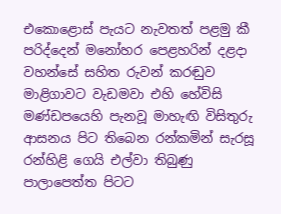එකොළොස් පැයට නැවතත් පළමු කී පරිද්දෙන් මනෝහර පෙළහරින් දළදා වහන්සේ සහිත රුවන් කරඬුව මාළිගාවට වැඩමවා එහි හේවිසි මණ්ඩපයෙහි පැනවූ මාහැඟි විසිතුරු ආසනය පිට තිබෙන රන්කමින් සැරසූ රන්හිළි ගෙයි එල්වා තිබුණු පාලාපෙත්ත පිටට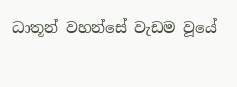ධාතූන් වහන්සේ වැඩම වූයේ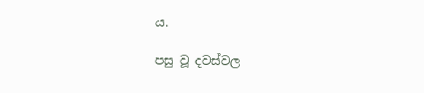ය.

පසු වූ දවස්වල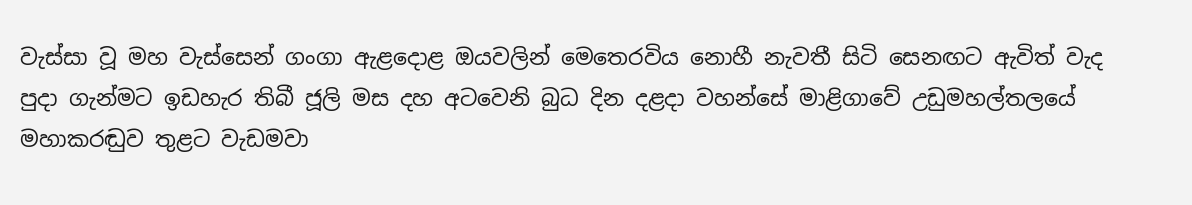වැස්සා වූ මහ වැස්සෙන් ගංගා ඇළදොළ ඔයවලින් මෙතෙරවිය නොහී නැවතී සිටි සෙනඟට ඇවිත් වැද පුදා ගැන්මට ඉඩහැර තිබී ජූලි මස දහ අටවෙනි බුධ දින දළදා වහන්සේ මාළිගාවේ උඩුමහල්තලයේ මහාකරඬුව තුළට වැඩමවා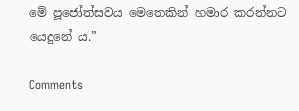මේ පූජෝත්සවය මෙතෙකින් හමාර කරන්නට යෙදුනේ ය.”

Comments